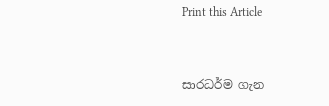Print this Article


සාරධර්ම ගැන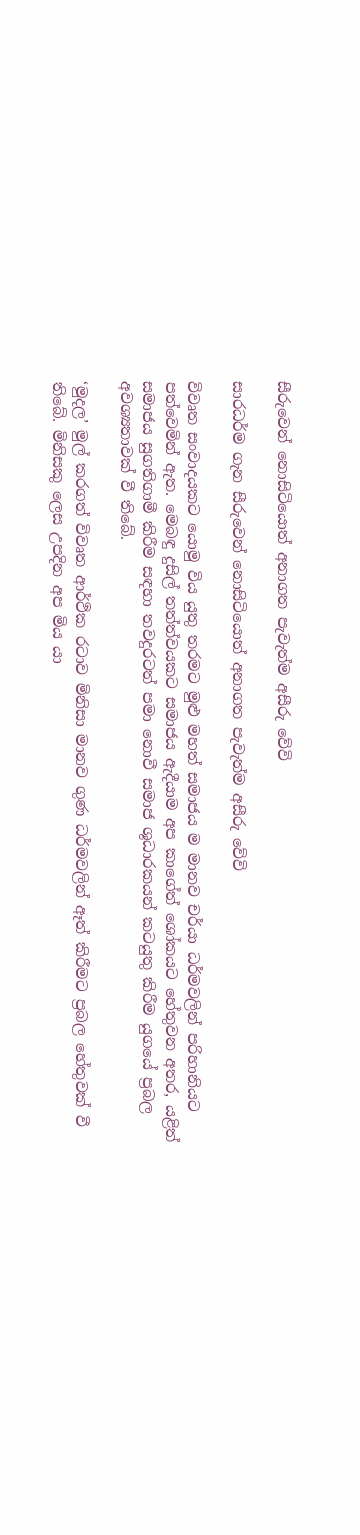සීරුවෙන් නොසිටියොත් අනාගත පැවැත්ම අසීරු වේවි

සාරධර්ම ගැන සීරුවෙන් නොසිටියොත් අනාගත පැවැත්ම අසීරු වේවි

විවෘත සංවාදයකට යොමු විය යුතු තරමට මුළු මහත් සමාජය ම මානව චර්යා ධර්මවලින් පරිහානියට පත්වෙමින් ඇත. මෙබඳු දුසිල් තත්ත්වයකට සමාජය ඇදීයාම අප කාගේත් ශෝකයට හේතුවන අතර, යළිත් සමාජය සුගතිගාමී කිරීම සඳහා තවදුරටත් පමා නොවී සමාජ ශුධාරකයන් කටයුතු කිරීම යුගයේ ප්‍රබල අවශ්‍යතාවක් වී තිබේ.

‘මුදල’ මුල් කරගත් විවෘත ආර්ථික රටාව මිනිසා මානව ගුණ ධර්මවලින් ඈත් කිරීමට ප්‍රබල හේතුවක් වී තිබේ. මිනිසකු ලෙස උපදින අප මිය යා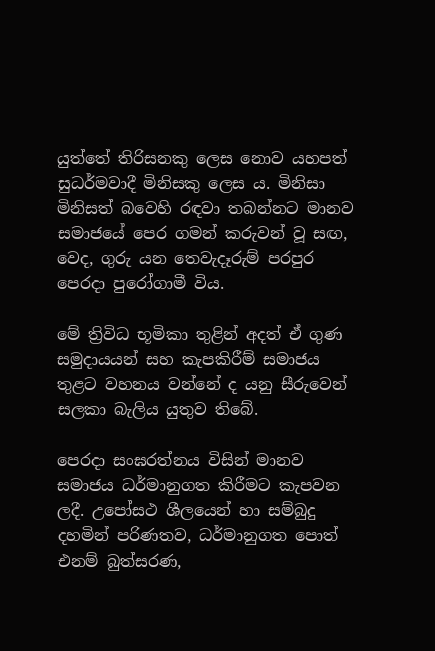යුත්තේ තිරිසනකු ලෙස නොව යහපත් සුධර්මවාදී මිනිසකු ලෙස ය. මිනිසා මිනිසත් බවෙහි රඳවා තබන්නට මානව සමාජයේ පෙර ගමන් කරුවන් වූ සඟ, වෙද, ගුරු යන තෙවැදෑරුම් පරපුර පෙරදා පුරෝගාමී විය.

මේ ත්‍රිවිධ භූමිකා තුළින් අදත් ඒ ගුණ සමුදායයන් සහ කැපකිරීම් සමාජය තුළට වහනය වන්නේ ද යනු සීරුවෙන් සලකා බැලිය යුතුව තිබේ.

පෙරදා සංඝරත්නය විසින් මානව සමාජය ධර්මානුගත කිරීමට කැපවන ලදී. උපෝසථ ශීලයෙන් හා සම්බුදු දහමින් පරිණතව, ධර්මානුගත පොත් එනම් බුත්සරණ,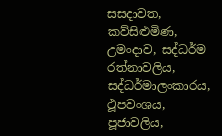සසදාවත, කව්සිළුමිණ, උමංදාව, සද්ධර්ම රත්නාවලිය, සද්ධර්මාලංකාරය, ථූපවංශය, පූජාවලිය,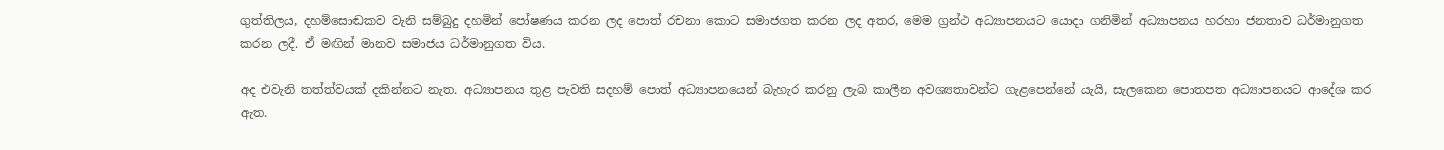ගුත්තිලය, දහම්සොඬකව වැනි සම්බුදු දහමින් පෝෂණය කරන ලද පොත් රචනා කොට සමාජගත කරන ලද අතර, මෙම ග්‍රන්ථ අධ්‍යාපනයට යොදා ගනිමින් අධ්‍යාපනය හරහා ජනතාව ධර්මානුගත කරන ලදී. ඒ මඟින් මානව සමාජය ධර්මානුගත විය.

අද එවැනි තත්ත්වයක් දකින්නට නැත. අධ්‍යාපනය තුළ පැවති සදහම් පොත් අධ්‍යාපනයෙන් බැහැර කරනු ලැබ කාලීන අවශ්‍යතාවන්ට ගැළපෙන්නේ යැයි, සැලකෙන පොතපත අධ්‍යාපනයට ආදේශ කර ඇත.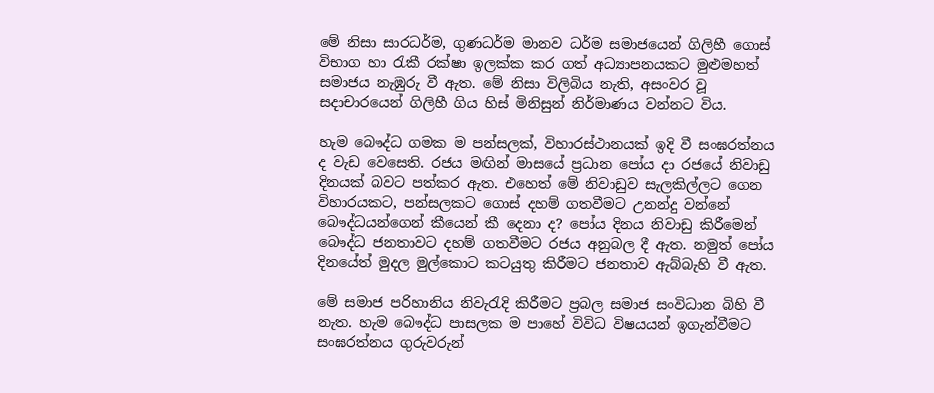මේ නිසා සාරධර්ම, ගුණධර්ම මානව ධර්ම සමාජයෙන් ගිලිහී ගොස් විභාග හා රැකී රක්ෂා ඉලක්ක කර ගත් අධ්‍යාපනයකට මුළුමහත් සමාජය නැඹුරු වී ඇත. මේ නිසා විලිබිය නැති, අසංවර වූ සදාචාරයෙන් ගිලිහී ගිය හිස් මිනිසුන් නිර්මාණය වන්නට විය.

හැම බෞද්ධ ගමක ම පන්සලක්, විහාරස්ථානයක් ඉදි වී සංඝරත්නය ද වැඩ වෙසෙති. රජය මඟින් මාසයේ ප්‍රධාන පෝය දා රජයේ නිවාඩු දිනයක් බවට පත්කර ඇත. එහෙත් මේ නිවාඩුව සැලකිල්ලට ගෙන විහාරයකට, පන්සලකට ගොස් දහම් ගතවීමට උනන්දු වන්නේ බෞද්ධයන්ගෙන් කීයෙන් කී දෙනා ද? පෝය දිනය නිවාඩු කිරීමෙන් බෞද්ධ ජනතාවට දහම් ගතවීමට රජය අනුබල දී ඇත. නමුත් පෝය දිනයේත් මුදල මුල්කොට කටයුතු කිරීමට ජනතාව ඇබ්බැහි වී ඇත.

මේ සමාජ පරිහානිය නිවැරැදි කිරීමට ප්‍රබල සමාජ සංවිධාන බිහි වී නැත. හැම බෞද්ධ පාසලක ම පාහේ විවිධ විෂයයන් ඉගැන්වීමට සංඝරත්නය ගුරුවරුන්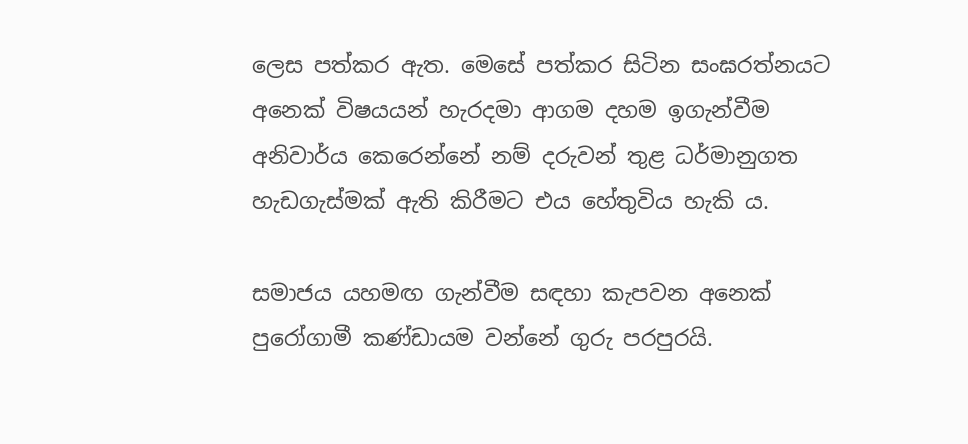ලෙස පත්කර ඇත. මෙසේ පත්කර සිටින සංඝරත්නයට අනෙක් විෂයයන් හැරදමා ආගම දහම ඉගැන්වීම අනිවාර්ය කෙරෙන්නේ නම් දරුවන් තුළ ධර්මානුගත හැඩගැස්මක් ඇති කිරීමට එය හේතුවිය හැකි ය.

සමාජය යහමඟ ගැන්වීම සඳහා කැපවන අනෙක් පුරෝගාමී කණ්ඩායම වන්නේ ගුරු පරපුරයි.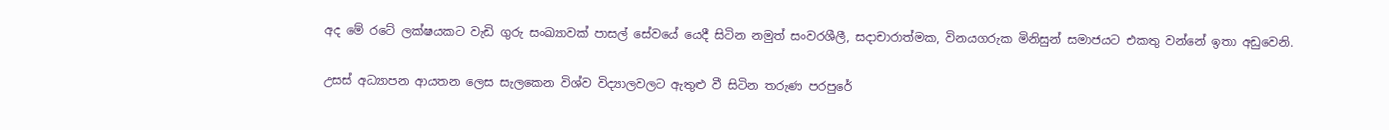අද මේ රටේ ලක්ෂයකට වැඩි ගුරු සංඛ්‍යාවක් පාසල් සේවයේ යෙදී සිටින නමුත් සංවරශීලී, සදාචාරාත්මක, විනයගරුක මිනිසුන් සමාජයට එකතු වන්නේ ඉතා අඩුවෙනි.

උසස් අධ්‍යාපන ආයතන ලෙස සැලකෙන විශ්ව විද්‍යාලවලට ඇතුළු වී සිටින තරුණ පරපුරේ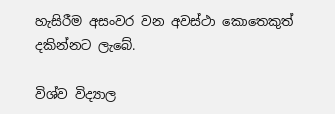හැසිරීම අසංවර වන අවස්ථා කොතෙකුත් දකින්නට ලැබේ.

විශ්ව විද්‍යාල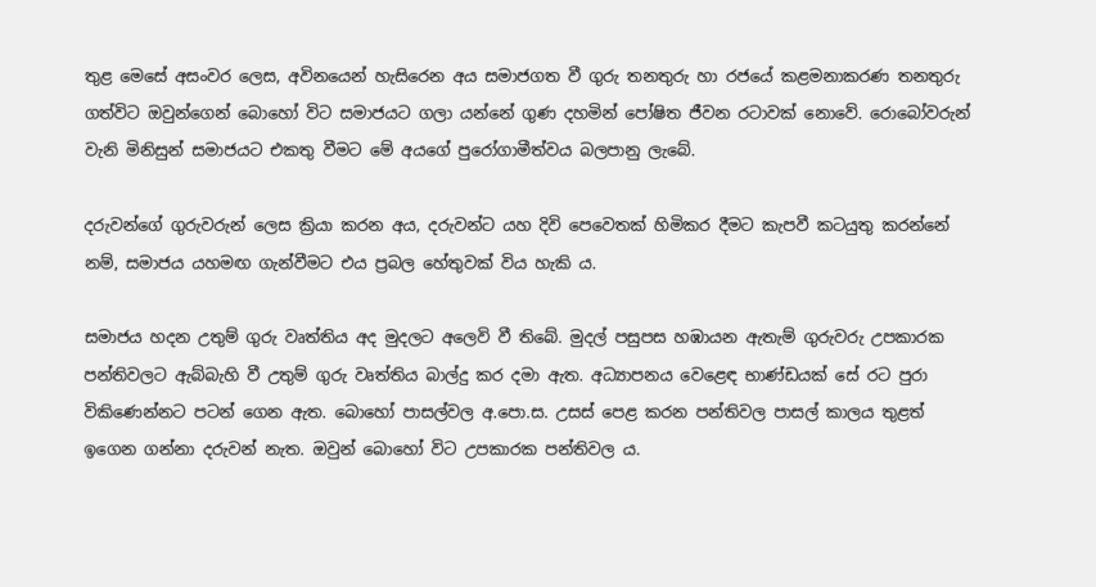තුළ මෙසේ අසංවර ලෙස, අවිනයෙන් හැසිරෙන අය සමාජගත වී ගුරු තනතුරු හා රජයේ කළමනාකරණ තනතුරු ගත්විට ඔවුන්ගෙන් බොහෝ විට සමාජයට ගලා යන්නේ ගුණ දහමින් පෝෂිත ජීවන රටාවක් නොවේ. රොබෝවරුන් වැනි මිනිසුන් සමාජයට එකතු වීමට මේ අයගේ පුරෝගාමීත්වය බලපානු ලැබේ.

දරුවන්ගේ ගුරුවරුන් ලෙස ක්‍රියා කරන අය, දරුවන්ට යහ දිවි පෙවෙතක් හිමිකර දීමට කැපවී කටයුතු කරන්නේ නම්, සමාජය යහමඟ ගැන්වීමට එය ප්‍රබල හේතුවක් විය හැකි ය.

සමාජය හදන උතුම් ගුරු වෘත්තිය අද මුදලට අලෙවි වී තිබේ. මුදල් පසුපස හඹායන ඇතැම් ගුරුවරු උපකාරක පන්තිවලට ඇබ්බැහි වී උතුම් ගුරු වෘත්තිය බාල්දු කර දමා ඇත. අධ්‍යාපනය වෙළෙඳ භාණ්ඩයක් සේ රට පුරා විකිණෙන්නට පටන් ගෙන ඇත. බොහෝ පාසල්වල අ.පො.ස. උසස් පෙළ කරන පන්තිවල පාසල් කාලය තුළත් ඉගෙන ගන්නා දරුවන් නැත. ඔවුන් බොහෝ විට උපකාරක පන්තිවල ය.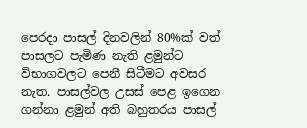පෙරදා පාසල් දිනවලින් 80%ක් වත් පාසලට පැමිණ නැති ළමුන්ට විභාගවලට පෙනී සිටීමට අවසර නැත. පාසල්වල උසස් පෙළ ඉගෙන ගන්නා ළමුන් අති බහුතරය පාසල්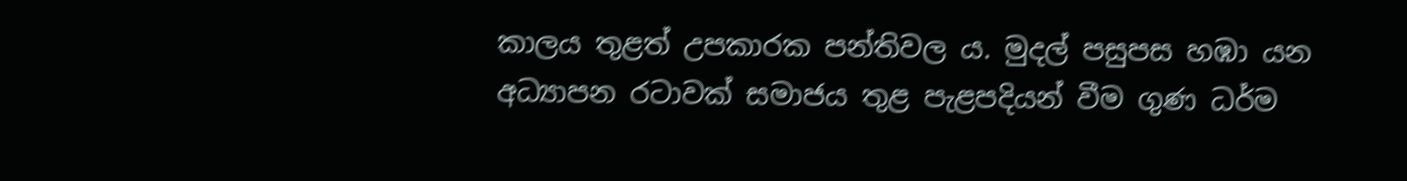කාලය තුළත් උපකාරක පන්තිවල ය. මුදල් පසුපස හඹා යන අධ්‍යාපන රටාවක් සමාජය තුළ පැළපදියන් වීම ගුණ ධර්ම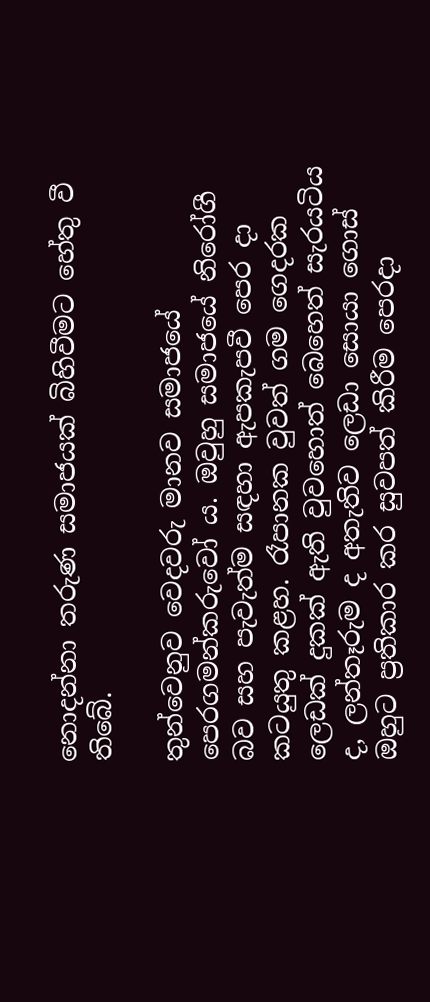නොදන්නා තරුණ සමාජයක් බිහිවීමට හේතු වී තිබේ.

තුන්වෙනුව වෙදවරු මානව සමාජයේ පෙරගමන්කරුවෝ ය. ඔවුහු සමාජයේ නිරෝගී බව සහ පැවැත්ම සඳහා ඇපකැපවී පෙර දා කටයුතු කළහ. රෑපානක වුවත් ගම ගෙදරක ලෙඩක් දුකක් ඇති වුවහොත් බෙහෙත් සැරයටිය ද, ලන්තෑරුම ද අතැතිව ලෙඩා සොයා ගොස් ඔහුට ප්‍රතිකාර කර සුවපත් කිරීම පෙරදා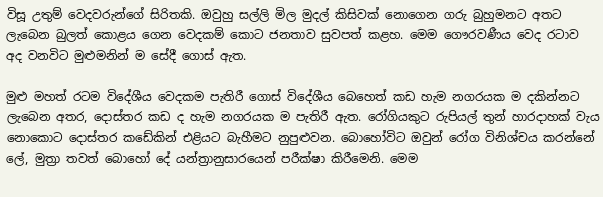විසූ උතුම් වෙදවරුන්ගේ සිරිතකි. ඔවුහු සල්ලි මිල මුදල් කිසිවක් නොගෙන ගරු බුහුමනට අතට ලැබෙන බුලත් කොළය ගෙන වෙදකම් කොට ජනතාව සුවපත් කළහ. මෙම ගෞරවණීය වෙද රටාව අද වනවිට මුළුමනින් ම සේදී ගොස් ඇත.

මුළු මහත් රටම විදේශීය වෙදකම පැතිරී ගොස් විදේශීය බෙහෙත් කඩ හැම නගරයක ම දකින්නට ලැබෙන අතර, දොස්තර කඩ ද හැම නගරයක ම පැතිරී ඇත. රෝගියකුට රුපියල් තුන් හාරදාහක් වැය නොකොට දොස්තර කඩේකින් එළියට බැහීමට නුපුළුවන. බොහෝවිට ඔවුන් රෝග විනිශ්චය කරන්නේ ලේ, මුත්‍රා තවත් බොහෝ දේ යන්ත්‍රානුසාරයෙන් පරීක්ෂා කිරීමෙනි. මෙම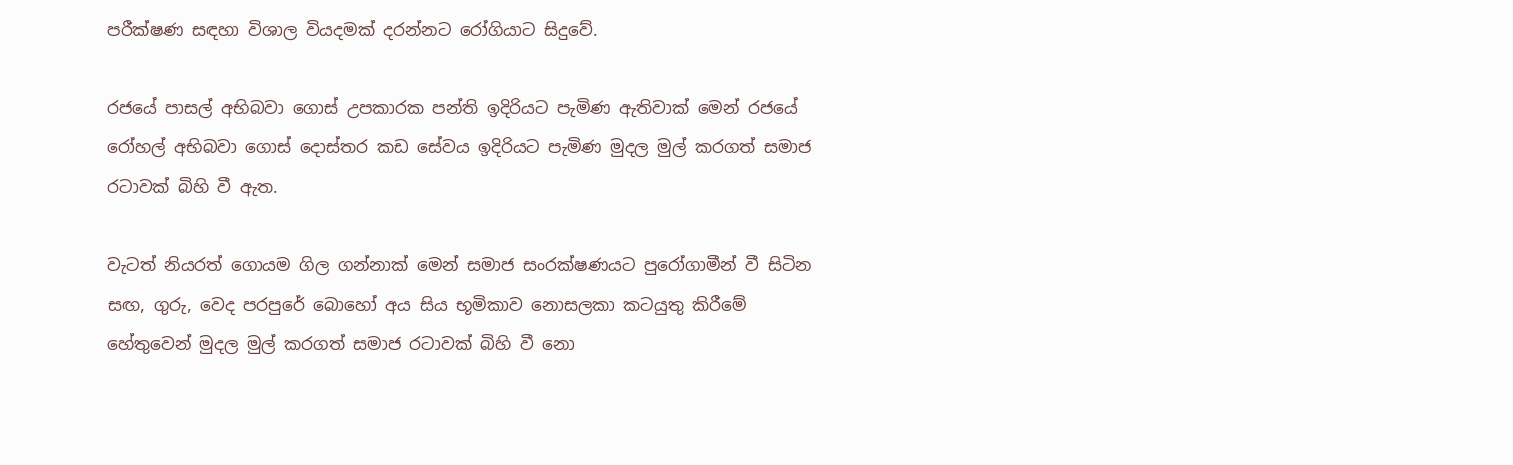පරීක්ෂණ සඳහා විශාල වියදමක් දරන්නට රෝගියාට සිදුවේ.

රජයේ පාසල් අභිබවා ගොස් උපකාරක පන්ති ඉදිරියට පැමිණ ඇතිවාක් මෙන් රජයේ රෝහල් අභිබවා ගොස් දොස්තර කඩ සේවය ඉදිරියට පැමිණ මුදල මුල් කරගත් සමාජ රටාවක් බිහි වී ඇත.

වැටත් නියරත් ගොයම ගිල ගන්නාක් මෙන් සමාජ සංරක්ෂණයට පුරෝගාමීන් වී සිටින සඟ, ගුරු, වෙද පරපුරේ බොහෝ අය සිය භූමිකාව නොසලකා කටයුතු කිරීමේ හේතුවෙන් මුදල මුල් කරගත් සමාජ රටාවක් බිහි වී නො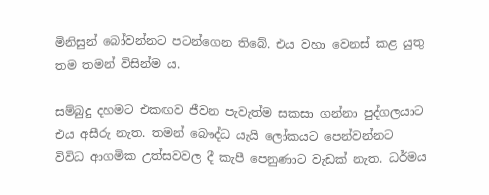මිනිසුන් බෝවන්නට පටන්ගෙන තිබේ. එය වහා වෙනස් කළ යුතු තම තමන් විසින්ම ය.

සම්බුදු දහමට එකඟව ජීවන පැවැත්ම සකසා ගන්නා පුද්ගලයාට එය අසීරු නැත. තමන් බෞද්ධ යැයි ලෝකයට පෙන්වන්නට විවිධ ආගමික උත්සවවල දී කැපී පෙනුණාට වැඩක් නැත. ධර්මය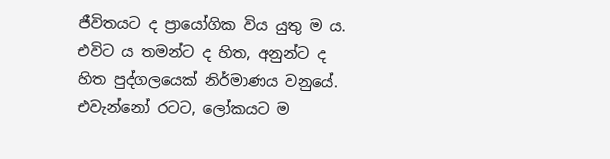ජීවිතයට ද ප්‍රායෝගික විය යුතු ම ය. එවිට ය තමන්ට ද හිත, අනුන්ට ද හිත පුද්ගලයෙක් නිර්මාණය වනුයේ. එවැන්නෝ රටට, ලෝකයට ම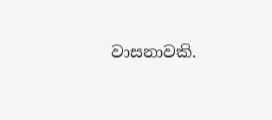වාසනාවකි.